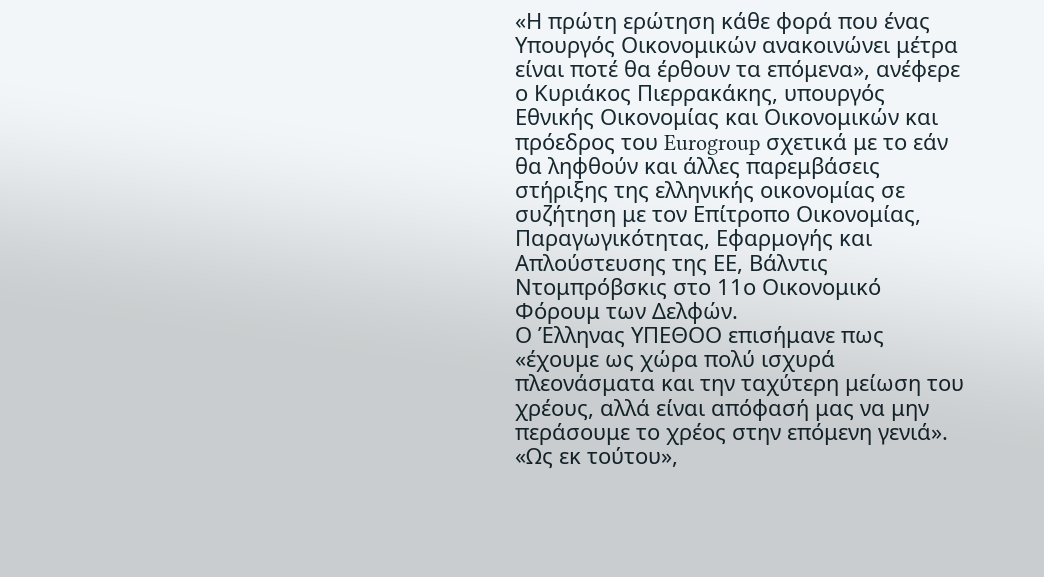«Η πρώτη ερώτηση κάθε φορά που ένας Υπουργός Οικονομικών ανακοινώνει μέτρα είναι ποτέ θα έρθουν τα επόμενα», ανέφερε ο Κυριάκος Πιερρακάκης, υπουργός Εθνικής Οικονομίας και Οικονομικών και πρόεδρος του Eurogroup σχετικά με το εάν θα ληφθούν και άλλες παρεμβάσεις στήριξης της ελληνικής οικονομίας σε συζήτηση με τον Επίτροπο Οικονομίας, Παραγωγικότητας, Εφαρμογής και Απλούστευσης της ΕΕ, Βάλντις Ντομπρόβσκις στο 11ο Οικονομικό Φόρουμ των Δελφών.
Ο Έλληνας ΥΠΕΘΟΟ επισήμανε πως «έχουμε ως χώρα πολύ ισχυρά πλεονάσματα και την ταχύτερη μείωση του χρέους, αλλά είναι απόφασή μας να μην περάσουμε το χρέος στην επόμενη γενιά». «Ως εκ τούτου»,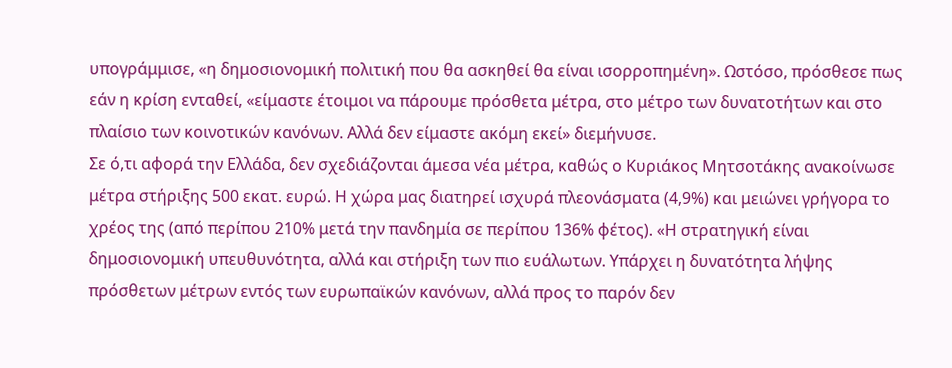υπογράμμισε, «η δημοσιονομική πολιτική που θα ασκηθεί θα είναι ισορροπημένη». Ωστόσο, πρόσθεσε πως εάν η κρίση ενταθεί, «είμαστε έτοιμοι να πάρουμε πρόσθετα μέτρα, στο μέτρο των δυνατοτήτων και στο πλαίσιο των κοινοτικών κανόνων. Αλλά δεν είμαστε ακόμη εκεί» διεμήνυσε.
Σε ό,τι αφορά την Ελλάδα, δεν σχεδιάζονται άμεσα νέα μέτρα, καθώς ο Κυριάκος Μητσοτάκης ανακοίνωσε μέτρα στήριξης 500 εκατ. ευρώ. Η χώρα μας διατηρεί ισχυρά πλεονάσματα (4,9%) και μειώνει γρήγορα το χρέος της (από περίπου 210% μετά την πανδημία σε περίπου 136% φέτος). «Η στρατηγική είναι δημοσιονομική υπευθυνότητα, αλλά και στήριξη των πιο ευάλωτων. Υπάρχει η δυνατότητα λήψης πρόσθετων μέτρων εντός των ευρωπαϊκών κανόνων, αλλά προς το παρόν δεν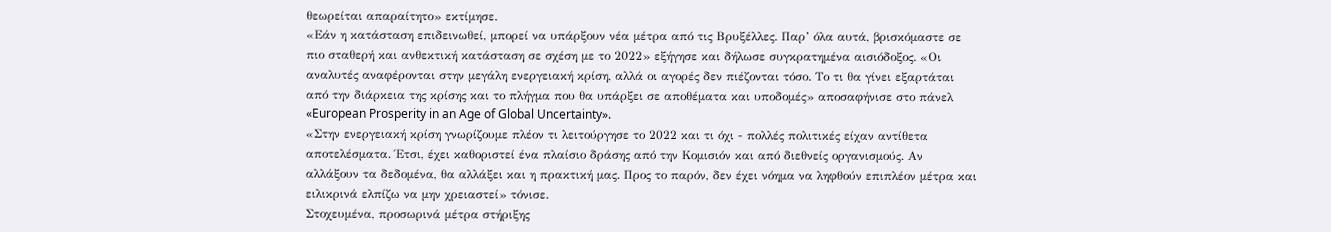θεωρείται απαραίτητο» εκτίμησε.
«Εάν η κατάσταση επιδεινωθεί, μπορεί να υπάρξουν νέα μέτρα από τις Βρυξέλλες. Παρ’ όλα αυτά, βρισκόμαστε σε πιο σταθερή και ανθεκτική κατάσταση σε σχέση με το 2022» εξήγησε και δήλωσε συγκρατημένα αισιόδοξος. «Οι αναλυτές αναφέρονται στην μεγάλη ενεργειακή κρίση, αλλά οι αγορές δεν πιέζονται τόσο. Το τι θα γίνει εξαρτάται από την διάρκεια της κρίσης και το πλήγμα που θα υπάρξει σε αποθέματα και υποδομές» αποσαφήνισε στο πάνελ «European Prosperity in an Age of Global Uncertainty».
«Στην ενεργειακή κρίση γνωρίζουμε πλέον τι λειτούργησε το 2022 και τι όχι - πολλές πολιτικές είχαν αντίθετα αποτελέσματα. Έτσι, έχει καθοριστεί ένα πλαίσιο δράσης από την Κομισιόν και από διεθνείς οργανισμούς. Αν αλλάξουν τα δεδομένα, θα αλλάξει και η πρακτική μας. Προς το παρόν, δεν έχει νόημα να ληφθούν επιπλέον μέτρα και ειλικρινά ελπίζω να μην χρειαστεί» τόνισε.
Στοχευμένα, προσωρινά μέτρα στήριξης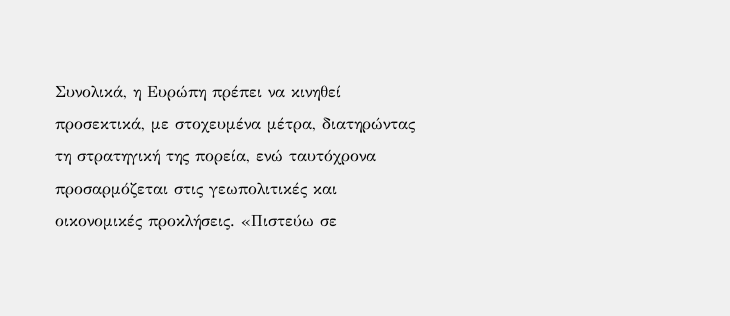Συνολικά, η Ευρώπη πρέπει να κινηθεί προσεκτικά, με στοχευμένα μέτρα, διατηρώντας τη στρατηγική της πορεία, ενώ ταυτόχρονα προσαρμόζεται στις γεωπολιτικές και οικονομικές προκλήσεις. «Πιστεύω σε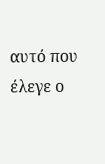αυτό που έλεγε ο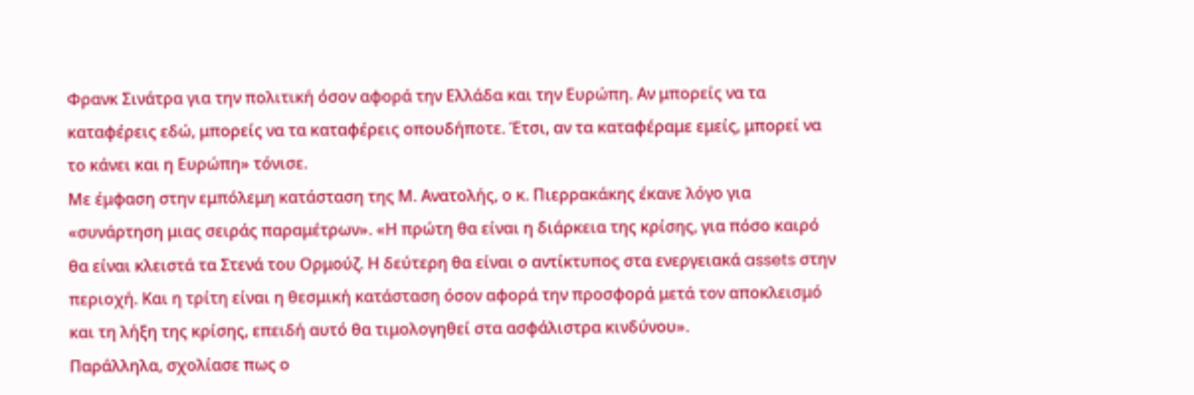Φρανκ Σινάτρα για την πολιτική όσον αφορά την Ελλάδα και την Ευρώπη. Αν μπορείς να τα καταφέρεις εδώ, μπορείς να τα καταφέρεις οπουδήποτε. Έτσι, αν τα καταφέραμε εμείς, μπορεί να το κάνει και η Ευρώπη» τόνισε.
Με έμφαση στην εμπόλεμη κατάσταση της Μ. Ανατολής, ο κ. Πιερρακάκης έκανε λόγο για «συνάρτηση μιας σειράς παραμέτρων». «Η πρώτη θα είναι η διάρκεια της κρίσης, για πόσο καιρό θα είναι κλειστά τα Στενά του Ορμούζ. Η δεύτερη θα είναι ο αντίκτυπος στα ενεργειακά assets στην περιοχή. Και η τρίτη είναι η θεσμική κατάσταση όσον αφορά την προσφορά μετά τον αποκλεισμό και τη λήξη της κρίσης, επειδή αυτό θα τιμολογηθεί στα ασφάλιστρα κινδύνου».
Παράλληλα, σχολίασε πως ο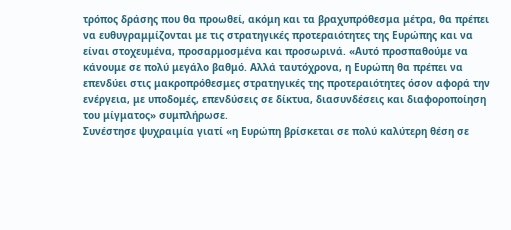τρόπος δράσης που θα προωθεί, ακόμη και τα βραχυπρόθεσμα μέτρα, θα πρέπει να ευθυγραμμίζονται με τις στρατηγικές προτεραιότητες της Ευρώπης και να είναι στοχευμένα, προσαρμοσμένα και προσωρινά. «Αυτό προσπαθούμε να κάνουμε σε πολύ μεγάλο βαθμό. Αλλά ταυτόχρονα, η Ευρώπη θα πρέπει να επενδύει στις μακροπρόθεσμες στρατηγικές της προτεραιότητες όσον αφορά την ενέργεια, με υποδομές, επενδύσεις σε δίκτυα, διασυνδέσεις και διαφοροποίηση του μίγματος» συμπλήρωσε.
Συνέστησε ψυχραιμία γιατί «η Ευρώπη βρίσκεται σε πολύ καλύτερη θέση σε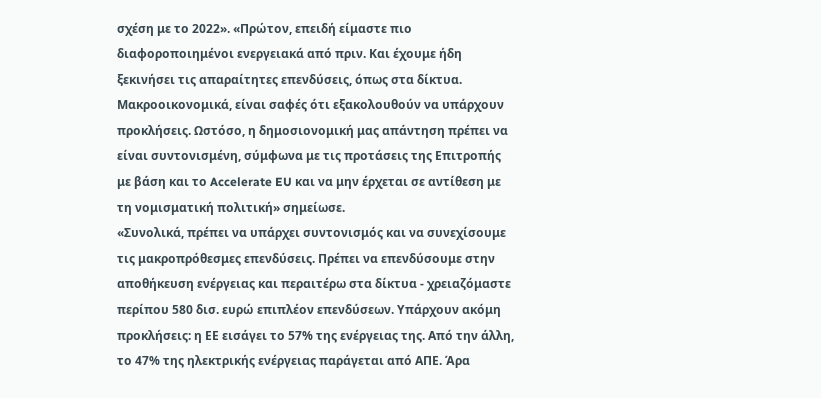σχέση με το 2022». «Πρώτον, επειδή είμαστε πιο διαφοροποιημένοι ενεργειακά από πριν. Και έχουμε ήδη ξεκινήσει τις απαραίτητες επενδύσεις, όπως στα δίκτυα. Μακροοικονομικά, είναι σαφές ότι εξακολουθούν να υπάρχουν προκλήσεις. Ωστόσο, η δημοσιονομική μας απάντηση πρέπει να είναι συντονισμένη, σύμφωνα με τις προτάσεις της Επιτροπής με βάση και το Accelerate EU και να μην έρχεται σε αντίθεση με τη νομισματική πολιτική» σημείωσε.
«Συνολικά, πρέπει να υπάρχει συντονισμός και να συνεχίσουμε τις μακροπρόθεσμες επενδύσεις. Πρέπει να επενδύσουμε στην αποθήκευση ενέργειας και περαιτέρω στα δίκτυα - χρειαζόμαστε περίπου 580 δισ. ευρώ επιπλέον επενδύσεων. Υπάρχουν ακόμη προκλήσεις: η ΕΕ εισάγει το 57% της ενέργειας της. Από την άλλη, το 47% της ηλεκτρικής ενέργειας παράγεται από ΑΠΕ. Άρα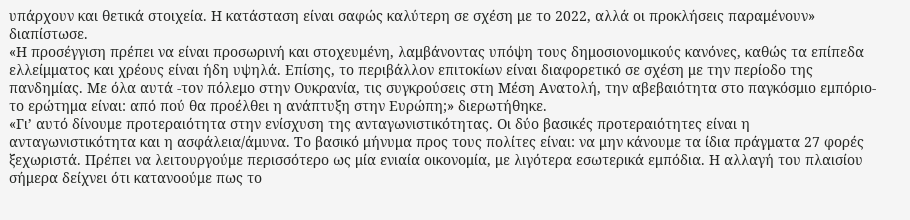υπάρχουν και θετικά στοιχεία. Η κατάσταση είναι σαφώς καλύτερη σε σχέση με το 2022, αλλά οι προκλήσεις παραμένουν» διαπίστωσε.
«Η προσέγγιση πρέπει να είναι προσωρινή και στοχευμένη, λαμβάνοντας υπόψη τους δημοσιονομικούς κανόνες, καθώς τα επίπεδα ελλείμματος και χρέους είναι ήδη υψηλά. Επίσης, το περιβάλλον επιτοκίων είναι διαφορετικό σε σχέση με την περίοδο της πανδημίας. Με όλα αυτά -τον πόλεμο στην Ουκρανία, τις συγκρούσεις στη Μέση Ανατολή, την αβεβαιότητα στο παγκόσμιο εμπόριο- το ερώτημα είναι: από πού θα προέλθει η ανάπτυξη στην Ευρώπη;» διερωτήθηκε.
«Γι’ αυτό δίνουμε προτεραιότητα στην ενίσχυση της ανταγωνιστικότητας. Οι δύο βασικές προτεραιότητες είναι η ανταγωνιστικότητα και η ασφάλεια/άμυνα. Το βασικό μήνυμα προς τους πολίτες είναι: να μην κάνουμε τα ίδια πράγματα 27 φορές ξεχωριστά. Πρέπει να λειτουργούμε περισσότερο ως μία ενιαία οικονομία, με λιγότερα εσωτερικά εμπόδια. Η αλλαγή του πλαισίου σήμερα δείχνει ότι κατανοούμε πως το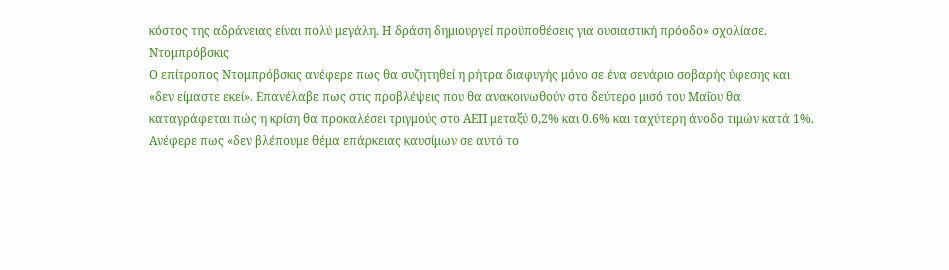κόστος της αδράνειας είναι πολύ μεγάλη. Η δράση δημιουργεί προϋποθέσεις για ουσιαστική πρόοδο» σχολίασε.
Ντομπρόβσκις
Ο επίτροπος Ντομπρόβσκις ανέφερε πως θα συζητηθεί η ρήτρα διαφυγής μόνο σε ένα σενάριο σοβαρής ύφεσης και «δεν είμαστε εκεί». Επανέλαβε πως στις προβλέψεις που θα ανακοινωθούν στο δεύτερο μισό του Μαΐου θα καταγράφεται πώς η κρίση θα προκαλέσει τριγμούς στο ΑΕΠ μεταξύ 0,2% και 0.6% και ταχύτερη άνοδο τιμών κατά 1%. Ανέφερε πως «δεν βλέπουμε θέμα επάρκειας καυσίμων σε αυτό το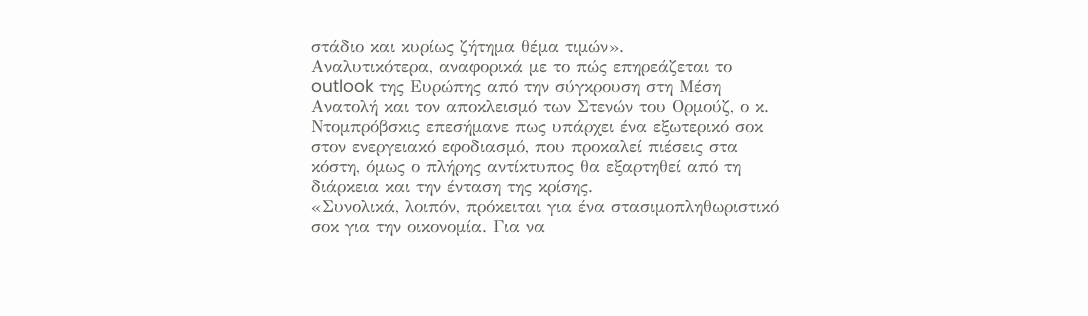στάδιο και κυρίως ζήτημα θέμα τιμών».
Αναλυτικότερα, αναφορικά με το πώς επηρεάζεται το outlook της Ευρώπης από την σύγκρουση στη Μέση Ανατολή και τον αποκλεισμό των Στενών του Ορμούζ, ο κ. Ντομπρόβσκις επεσήμανε πως υπάρχει ένα εξωτερικό σοκ στον ενεργειακό εφοδιασμό, που προκαλεί πιέσεις στα κόστη, όμως ο πλήρης αντίκτυπος θα εξαρτηθεί από τη διάρκεια και την ένταση της κρίσης.
«Συνολικά, λοιπόν, πρόκειται για ένα στασιμοπληθωριστικό σοκ για την οικονομία. Για να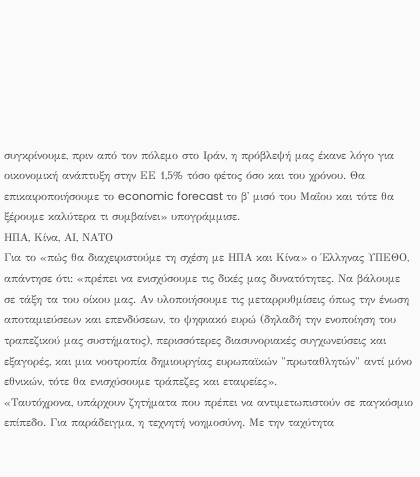συγκρίνουμε, πριν από τον πόλεμο στο Ιράν, η πρόβλεψή μας έκανε λόγο για οικονομική ανάπτυξη στην ΕΕ 1,5% τόσο φέτος όσο και του χρόνου. Θα επικαιροποιήσουμε το economic forecast το β' μισό του Μαΐου και τότε θα ξέρουμε καλύτερα τι συμβαίνει» υπογράμμισε.
ΗΠΑ, Κίνα, ΑΙ, ΝΑΤΟ
Για το «πώς θα διαχειριστούμε τη σχέση με ΗΠΑ και Κίνα» ο Έλληνας ΥΠΕΘΟ, απάντησε ότι: «πρέπει να ενισχύσουμε τις δικές μας δυνατότητες. Να βάλουμε σε τάξη τα του οίκου μας. Αν υλοποιήσουμε τις μεταρρυθμίσεις όπως την ένωση αποταμιεύσεων και επενδύσεων, το ψηφιακό ευρώ (δηλαδή την ενοποίηση του τραπεζικού μας συστήματος), περισσότερες διασυνοριακές συγχωνεύσεις και εξαγορές, και μια νοοτροπία δημιουργίας ευρωπαϊκών "πρωταθλητών" αντί μόνο εθνικών, τότε θα ενισχύσουμε τράπεζες και εταιρείες».
«Ταυτόχρονα, υπάρχουν ζητήματα που πρέπει να αντιμετωπιστούν σε παγκόσμιο επίπεδο. Για παράδειγμα, η τεχνητή νοημοσύνη. Με την ταχύτητα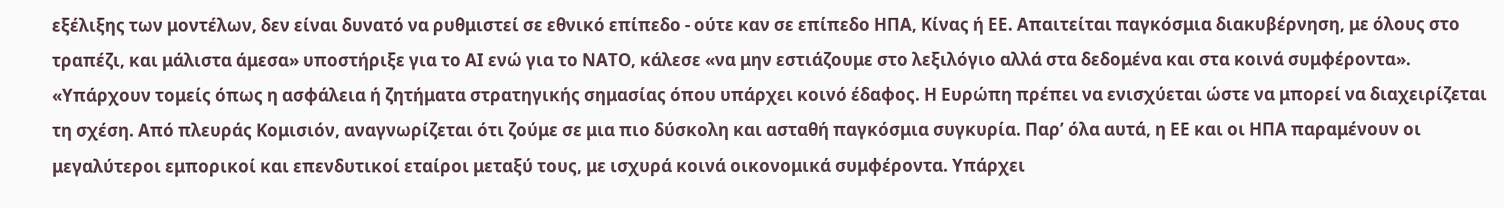εξέλιξης των μοντέλων, δεν είναι δυνατό να ρυθμιστεί σε εθνικό επίπεδο - ούτε καν σε επίπεδο ΗΠΑ, Κίνας ή ΕΕ. Απαιτείται παγκόσμια διακυβέρνηση, με όλους στο τραπέζι, και μάλιστα άμεσα» υποστήριξε για το ΑΙ ενώ για το ΝΑΤΟ, κάλεσε «να μην εστιάζουμε στο λεξιλόγιο αλλά στα δεδομένα και στα κοινά συμφέροντα».
«Υπάρχουν τομείς όπως η ασφάλεια ή ζητήματα στρατηγικής σημασίας όπου υπάρχει κοινό έδαφος. Η Ευρώπη πρέπει να ενισχύεται ώστε να μπορεί να διαχειρίζεται τη σχέση. Από πλευράς Κομισιόν, αναγνωρίζεται ότι ζούμε σε μια πιο δύσκολη και ασταθή παγκόσμια συγκυρία. Παρ’ όλα αυτά, η ΕΕ και οι ΗΠΑ παραμένουν οι μεγαλύτεροι εμπορικοί και επενδυτικοί εταίροι μεταξύ τους, με ισχυρά κοινά οικονομικά συμφέροντα. Υπάρχει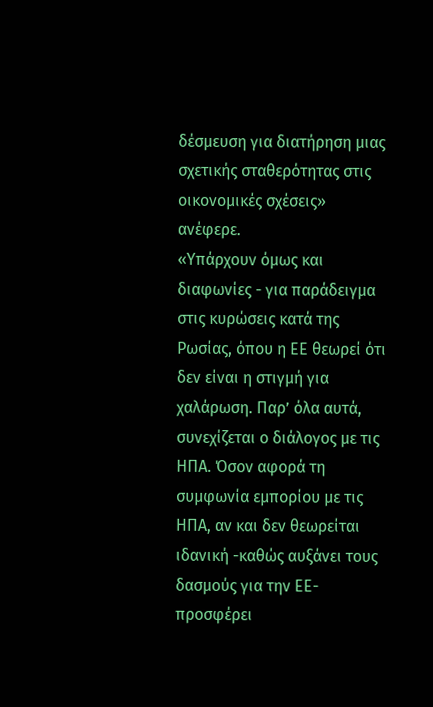δέσμευση για διατήρηση μιας σχετικής σταθερότητας στις οικονομικές σχέσεις» ανέφερε.
«Υπάρχουν όμως και διαφωνίες - για παράδειγμα στις κυρώσεις κατά της Ρωσίας, όπου η ΕΕ θεωρεί ότι δεν είναι η στιγμή για χαλάρωση. Παρ’ όλα αυτά, συνεχίζεται ο διάλογος με τις ΗΠΑ. Όσον αφορά τη συμφωνία εμπορίου με τις ΗΠΑ, αν και δεν θεωρείται ιδανική -καθώς αυξάνει τους δασμούς για την ΕΕ- προσφέρει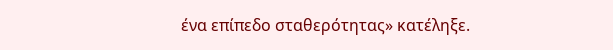ένα επίπεδο σταθερότητας» κατέληξε.